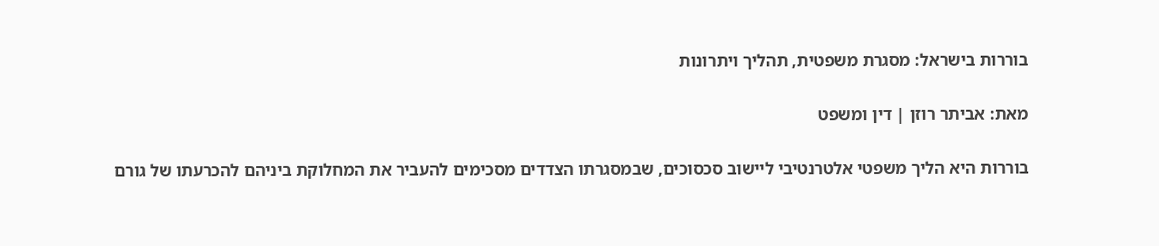בוררות בישראל: מסגרת משפטית, תהליך ויתרונות

מאת: אביתר רוזן | דין ומשפט

בוררות היא הליך משפטי אלטרנטיבי ליישוב סכסוכים, שבמסגרתו הצדדים מסכימים להעביר את המחלוקת ביניהם להכרעתו של גורם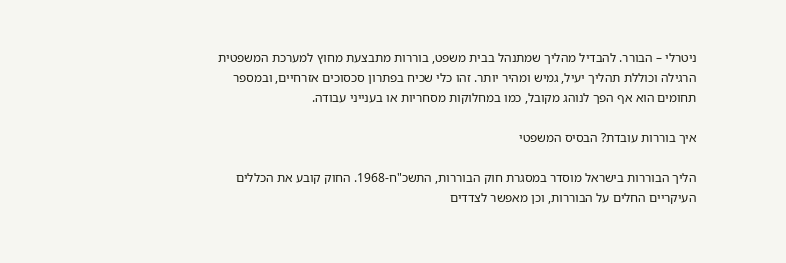ניטרלי – הבורר. להבדיל מהליך שמתנהל בבית משפט, בוררות מתבצעת מחוץ למערכת המשפטית הרגילה וכוללת תהליך יעיל, גמיש ומהיר יותר. זהו כלי שכיח בפתרון סכסוכים אזרחיים, ובמספר תחומים הוא אף הפך לנוהג מקובל, כמו במחלוקות מסחריות או בענייני עבודה.

איך בוררות עובדת? הבסיס המשפטי

הליך הבוררות בישראל מוסדר במסגרת חוק הבוררות, התשכ"ח-1968. החוק קובע את הכללים העיקריים החלים על הבוררות, וכן מאפשר לצדדים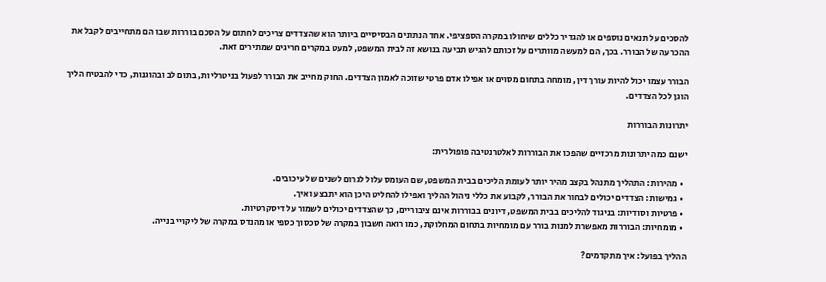להסכים על תנאים נוספים או להגדיר כללים שיחולו במקרה הספציפי. אחד הנתונים הבסיסיים ביותר הוא שהצדדים צריכים לחתום על הסכם בוררות שבו הם מתחייבים לקבל את ההכרעה של הבורר. בכך, הם למעשה מוותרים על זכותם להגיש תביעה בנושא זה לבית המשפט, למעט במקרים חריגים שמתירים זאת.

הבורר עצמו יכול להיות עורך דין, מומחה בתחום מסוים או אפילו אדם פרטי שזוכה לאמון הצדדים. החוק מחייב את הבורר לפעול בניטרליות, בתום לב ובהוגנות, כדי להבטיח הליך הוגן לכל הצדדים.

יתרונות הבוררות

ישנם כמה יתרונות מרכזיים שהפכו את הבוררות לאלטרנטיבה פופולרית:

  • מהירות: התהליך מתנהל בקצב מהיר יותר לעומת הליכים בבית המשפט, שם העומס עלול לגרום לשנים של עיכובים.
  • גמישות: הצדדים יכולים לבחור את הבורר, לקבוע את כללי ניהול ההליך ואפילו להחליט היכן הוא יתבצע ואיך.
  • פרטיות וסודיות: בניגוד להליכים בבית המשפט, דיונים בבוררות אינם ציבוריים, כך שהצדדים יכולים לשמור על דיסקרטיות.
  • מומחיות: הבוררות מאפשרת למנות בורר עם מומחיות בתחום המחלוקת, כמו רואה חשבון במקרה של סכסוך כספי או מהנדס במקרה של ליקויי בנייה.

ההליך בפועל: איך מתקדמים?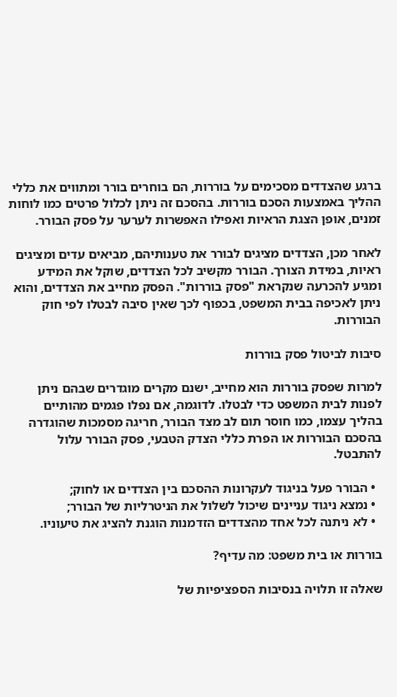ברגע שהצדדים מסכימים על בוררות, הם בוחרים בורר ומתווים את כללי ההליך באמצעות הסכם בוררות. בהסכם זה ניתן לכלול פרטים כמו לוחות זמנים, אופן הצגת הראיות ואפילו האפשרות לערער על פסק הבורר.

לאחר מכן, הצדדים מציגים לבורר את טענותיהם, מביאים עדים ומציגים ראיות, במידת הצורך. הבורר מקשיב לכל הצדדים, שוקל את המידע ומגיע להכרעה שנקראת "פסק בוררות". הפסק מחייב את הצדדים, והוא ניתן לאכיפה בבית המשפט, בכפוף לכך שאין סיבה לבטלו לפי חוק הבוררות.

סיבות לביטול פסק בוררות

למרות שפסק בוררות הוא מחייב, ישנם מקרים מוגדרים שבהם ניתן לפנות לבית המשפט כדי לבטלו. לדוגמה, אם נפלו פגמים מהותיים בהליך עצמו, כמו חוסר תום לב מצד הבורר, חריגה מסמכות שהוגדרה בהסכם הבוררות או הפרת כללי הצדק הטבעי, פסק הבורר עלול להתבטל.

  • הבורר פעל בניגוד לעקרונות ההסכם בין הצדדים או לחוק;
  • נמצא ניגוד עניינים שיכול לשלול את הניטרליות של הבורר;
  • לא ניתנה לכל אחד מהצדדים הזדמנות הוגנת להציג את טיעוניו.

בוררות או בית משפט: מה עדיף?

שאלה זו תלויה בנסיבות הספציפיות של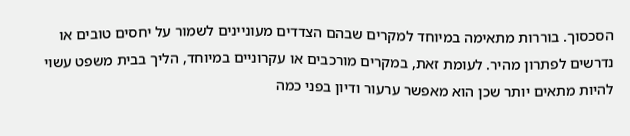הסכסוך. בוררות מתאימה במיוחד למקרים שבהם הצדדים מעוניינים לשמור על יחסים טובים או נדרשים לפתרון מהיר. לעומת זאת, במקרים מורכבים או עקרוניים במיוחד, הליך בבית משפט עשוי להיות מתאים יותר שכן הוא מאפשר ערעור ודיון בפני כמה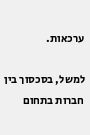ערכאות.

למשל, בסכסוך בין חברות בתחום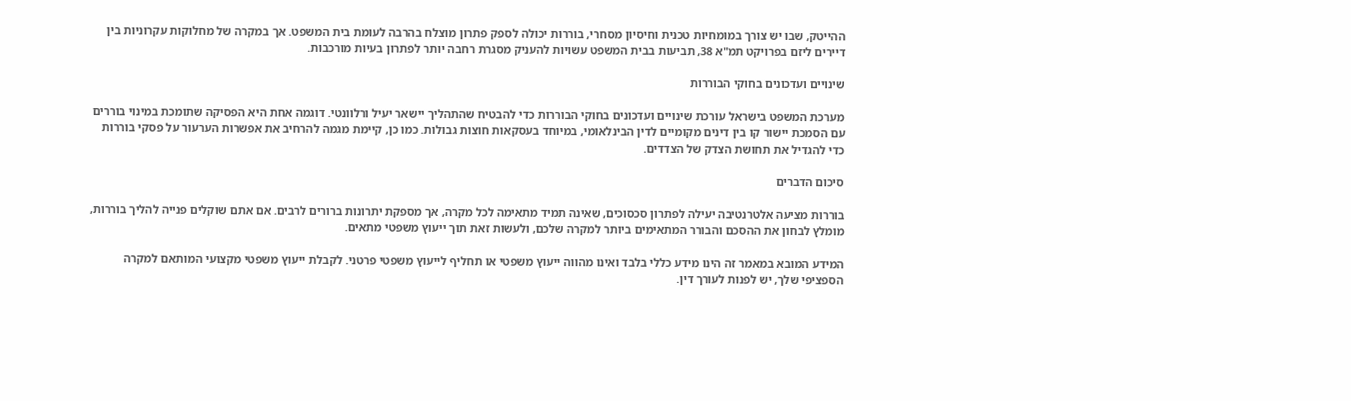ההייטק, שבו יש צורך במומחיות טכנית וחיסיון מסחרי, בוררות יכולה לספק פתרון מוצלח בהרבה לעומת בית המשפט. אך במקרה של מחלוקות עקרוניות בין דיירים ליזם בפרויקט תמ"א 38, תביעות בבית המשפט עשויות להעניק מסגרת רחבה יותר לפתרון בעיות מורכבות.

שינויים ועדכונים בחוקי הבוררות

מערכת המשפט בישראל עורכת שינויים ועדכונים בחוקי הבוררות כדי להבטיח שהתהליך יישאר יעיל ורלוונטי. דוגמה אחת היא הפסיקה שתומכת במינוי בוררים עם הסמכת יישור קו בין דינים מקומיים לדין הבינלאומי, במיוחד בעסקאות חוצות גבולות. כמו כן, קיימת מגמה להרחיב את אפשרות הערעור על פסקי בוררות כדי להגדיל את תחושת הצדק של הצדדים.

סיכום הדברים

בוררות מציעה אלטרנטיבה יעילה לפתרון סכסוכים, שאינה תמיד מתאימה לכל מקרה, אך מספקת יתרונות ברורים לרבים. אם אתם שוקלים פנייה להליך בוררות, מומלץ לבחון את ההסכם והבורר המתאימים ביותר למקרה שלכם, ולעשות זאת תוך ייעוץ משפטי מתאים.

המידע המובא במאמר זה הינו מידע כללי בלבד ואינו מהווה ייעוץ משפטי או תחליף לייעוץ משפטי פרטני. לקבלת ייעוץ משפטי מקצועי המותאם למקרה הספציפי שלך, יש לפנות לעורך דין.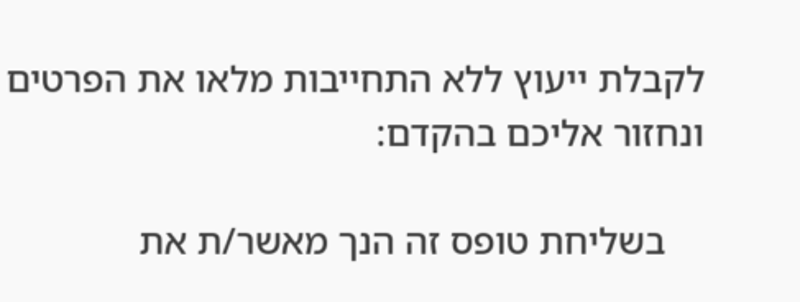לקבלת ייעוץ ללא התחייבות מלאו את הפרטים ונחזור אליכם בהקדם:

    בשליחת טופס זה הנך מאשר/ת את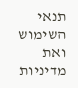תנאי השימוש ואת מדיניות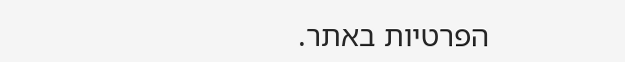הפרטיות באתר.